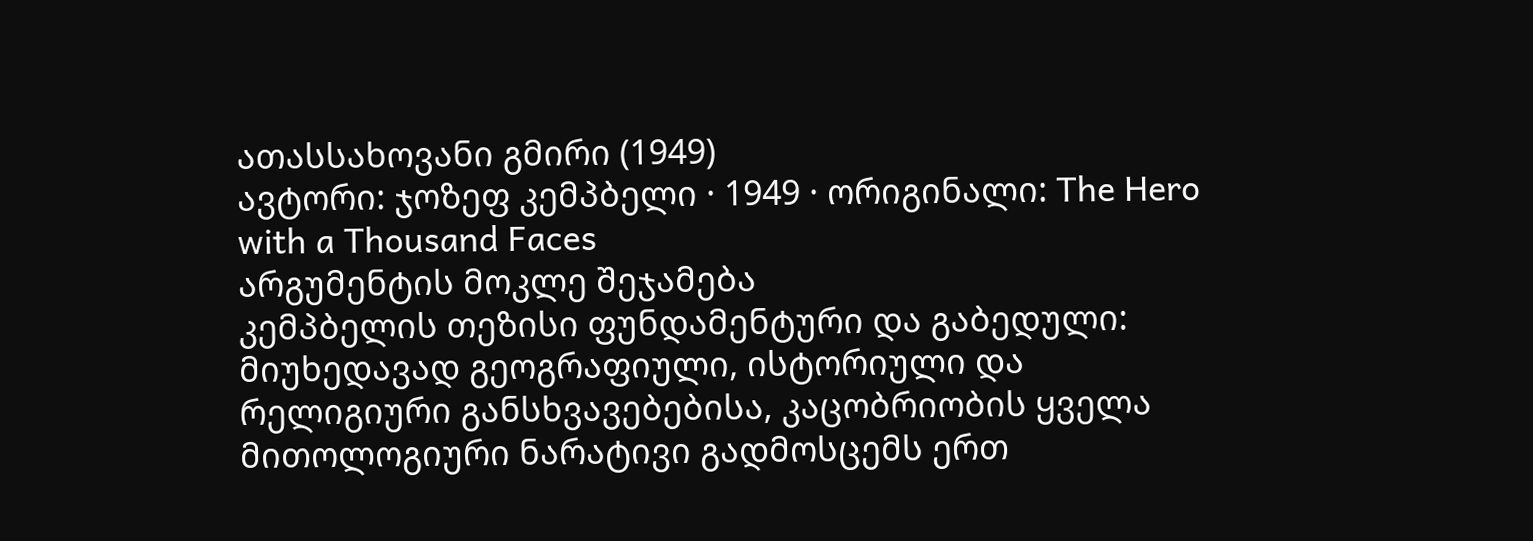ათასსახოვანი გმირი (1949)
ავტორი: ჯოზეფ კემპბელი · 1949 · ორიგინალი: The Hero with a Thousand Faces
არგუმენტის მოკლე შეჯამება
კემპბელის თეზისი ფუნდამენტური და გაბედული: მიუხედავად გეოგრაფიული, ისტორიული და რელიგიური განსხვავებებისა, კაცობრიობის ყველა მითოლოგიური ნარატივი გადმოსცემს ერთ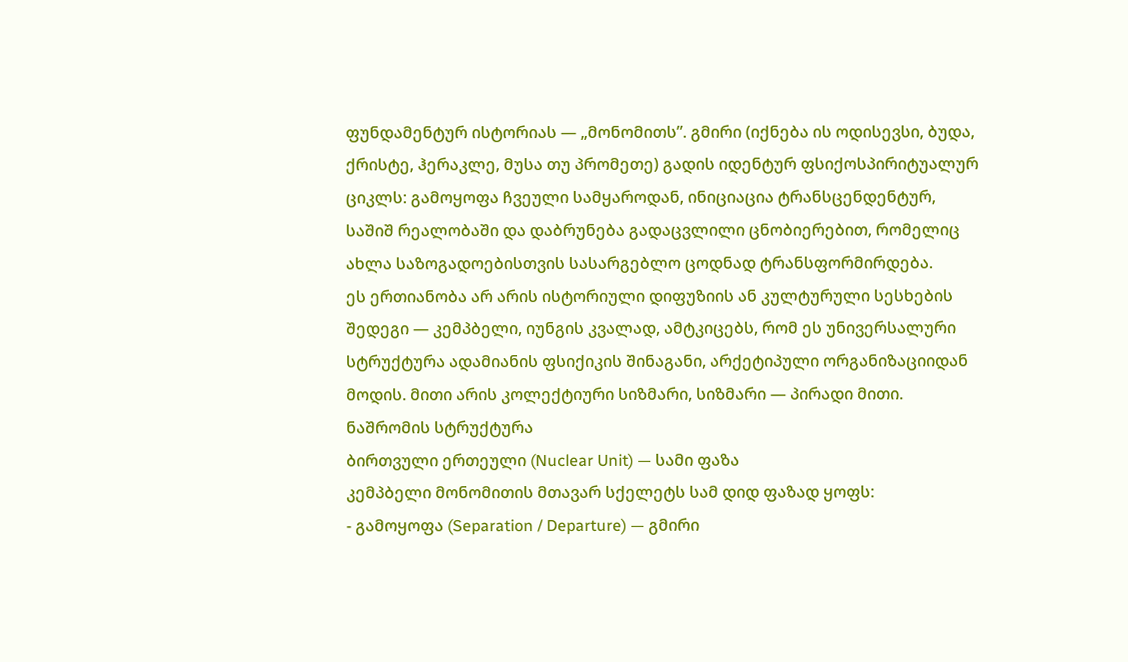ფუნდამენტურ ისტორიას — „მონომითს”. გმირი (იქნება ის ოდისევსი, ბუდა, ქრისტე, ჰერაკლე, მუსა თუ პრომეთე) გადის იდენტურ ფსიქოსპირიტუალურ ციკლს: გამოყოფა ჩვეული სამყაროდან, ინიციაცია ტრანსცენდენტურ, საშიშ რეალობაში და დაბრუნება გადაცვლილი ცნობიერებით, რომელიც ახლა საზოგადოებისთვის სასარგებლო ცოდნად ტრანსფორმირდება.
ეს ერთიანობა არ არის ისტორიული დიფუზიის ან კულტურული სესხების შედეგი — კემპბელი, იუნგის კვალად, ამტკიცებს, რომ ეს უნივერსალური სტრუქტურა ადამიანის ფსიქიკის შინაგანი, არქეტიპული ორგანიზაციიდან მოდის. მითი არის კოლექტიური სიზმარი, სიზმარი — პირადი მითი.
ნაშრომის სტრუქტურა
ბირთვული ერთეული (Nuclear Unit) — სამი ფაზა
კემპბელი მონომითის მთავარ სქელეტს სამ დიდ ფაზად ყოფს:
- გამოყოფა (Separation / Departure) — გმირი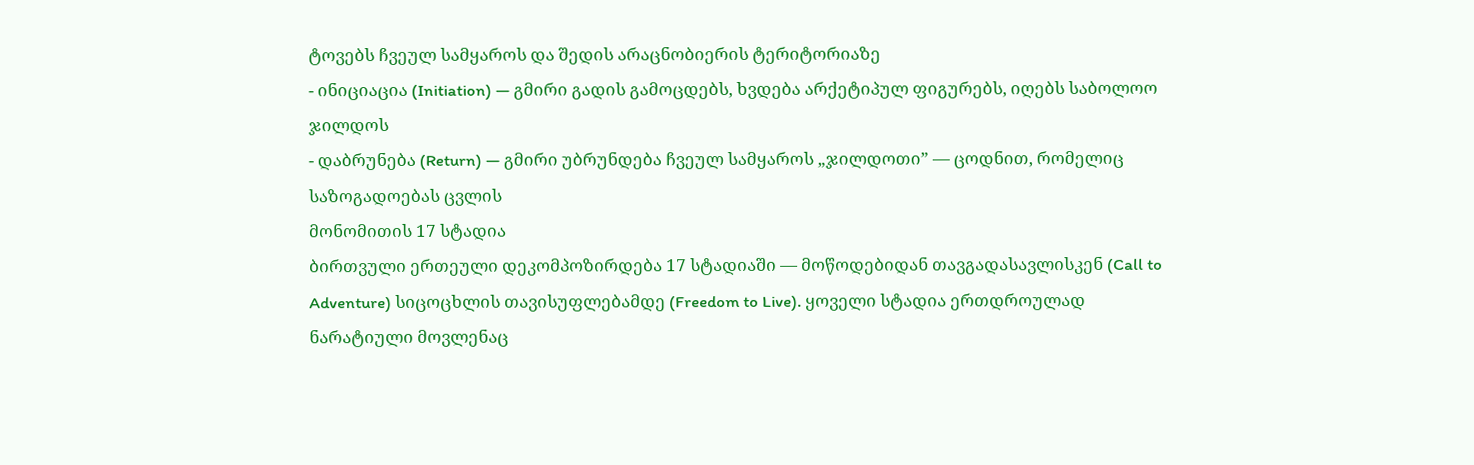ტოვებს ჩვეულ სამყაროს და შედის არაცნობიერის ტერიტორიაზე
- ინიციაცია (Initiation) — გმირი გადის გამოცდებს, ხვდება არქეტიპულ ფიგურებს, იღებს საბოლოო ჯილდოს
- დაბრუნება (Return) — გმირი უბრუნდება ჩვეულ სამყაროს „ჯილდოთი” — ცოდნით, რომელიც საზოგადოებას ცვლის
მონომითის 17 სტადია
ბირთვული ერთეული დეკომპოზირდება 17 სტადიაში — მოწოდებიდან თავგადასავლისკენ (Call to Adventure) სიცოცხლის თავისუფლებამდე (Freedom to Live). ყოველი სტადია ერთდროულად ნარატიული მოვლენაც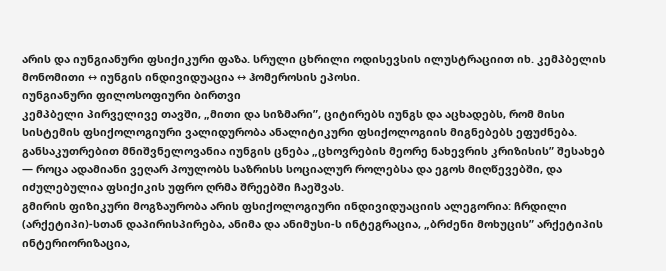არის და იუნგიანური ფსიქიკური ფაზა. სრული ცხრილი ოდისევსის ილუსტრაციით იხ. კემპბელის მონომითი ↔ იუნგის ინდივიდუაცია ↔ ჰომეროსის ეპოსი.
იუნგიანური ფილოსოფიური ბირთვი
კემპბელი პირველივე თავში, „მითი და სიზმარი”, ციტირებს იუნგს და აცხადებს, რომ მისი სისტემის ფსიქოლოგიური ვალიდურობა ანალიტიკური ფსიქოლოგიის მიგნებებს ეფუძნება. განსაკუთრებით მნიშვნელოვანია იუნგის ცნება „ცხოვრების მეორე ნახევრის კრიზისის” შესახებ — როცა ადამიანი ვეღარ პოულობს საზრისს სოციალურ როლებსა და ეგოს მიღწევებში, და იძულებულია ფსიქიკის უფრო ღრმა შრეებში ჩაეშვას.
გმირის ფიზიკური მოგზაურობა არის ფსიქოლოგიური ინდივიდუაციის ალეგორია: ჩრდილი (არქეტიპი)-სთან დაპირისპირება, ანიმა და ანიმუსი-ს ინტეგრაცია, „ბრძენი მოხუცის” არქეტიპის ინტერიორიზაცია,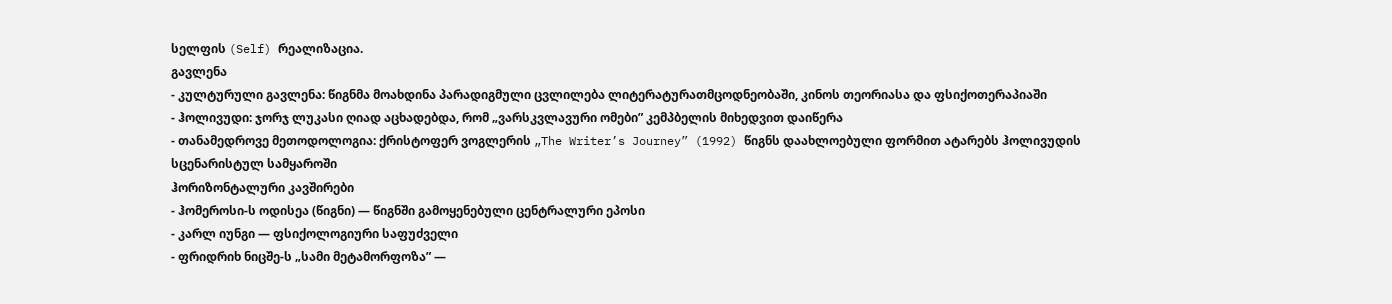სელფის (Self) რეალიზაცია.
გავლენა
- კულტურული გავლენა: წიგნმა მოახდინა პარადიგმული ცვლილება ლიტერატურათმცოდნეობაში, კინოს თეორიასა და ფსიქოთერაპიაში
- ჰოლივუდი: ჯორჯ ლუკასი ღიად აცხადებდა, რომ „ვარსკვლავური ომები” კემპბელის მიხედვით დაიწერა
- თანამედროვე მეთოდოლოგია: ქრისტოფერ ვოგლერის „The Writer’s Journey” (1992) წიგნს დაახლოებული ფორმით ატარებს ჰოლივუდის სცენარისტულ სამყაროში
ჰორიზონტალური კავშირები
- ჰომეროსი-ს ოდისეა (წიგნი) — წიგნში გამოყენებული ცენტრალური ეპოსი
- კარლ იუნგი — ფსიქოლოგიური საფუძველი
- ფრიდრიხ ნიცშე-ს „სამი მეტამორფოზა” —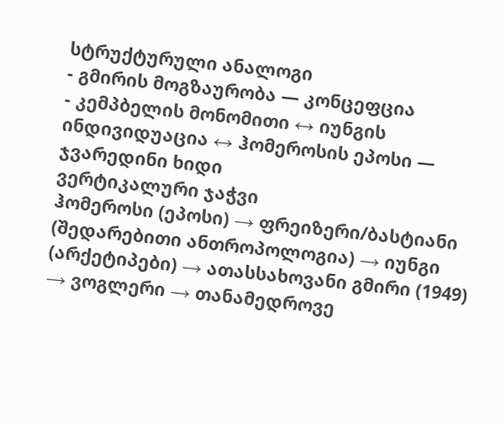სტრუქტურული ანალოგი
- გმირის მოგზაურობა — კონცეფცია
- კემპბელის მონომითი ↔ იუნგის ინდივიდუაცია ↔ ჰომეროსის ეპოსი — ჯვარედინი ხიდი
ვერტიკალური ჯაჭვი
ჰომეროსი (ეპოსი) → ფრეიზერი/ბასტიანი (შედარებითი ანთროპოლოგია) → იუნგი (არქეტიპები) → ათასსახოვანი გმირი (1949) → ვოგლერი → თანამედროვე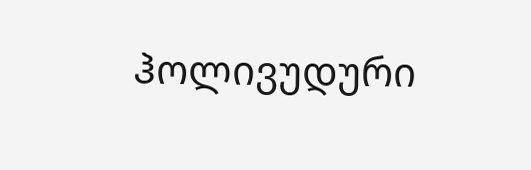ჰოლივუდური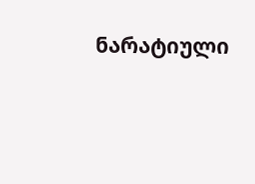ნარატიული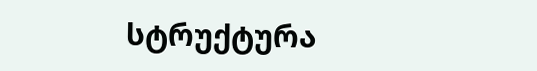სტრუქტურა